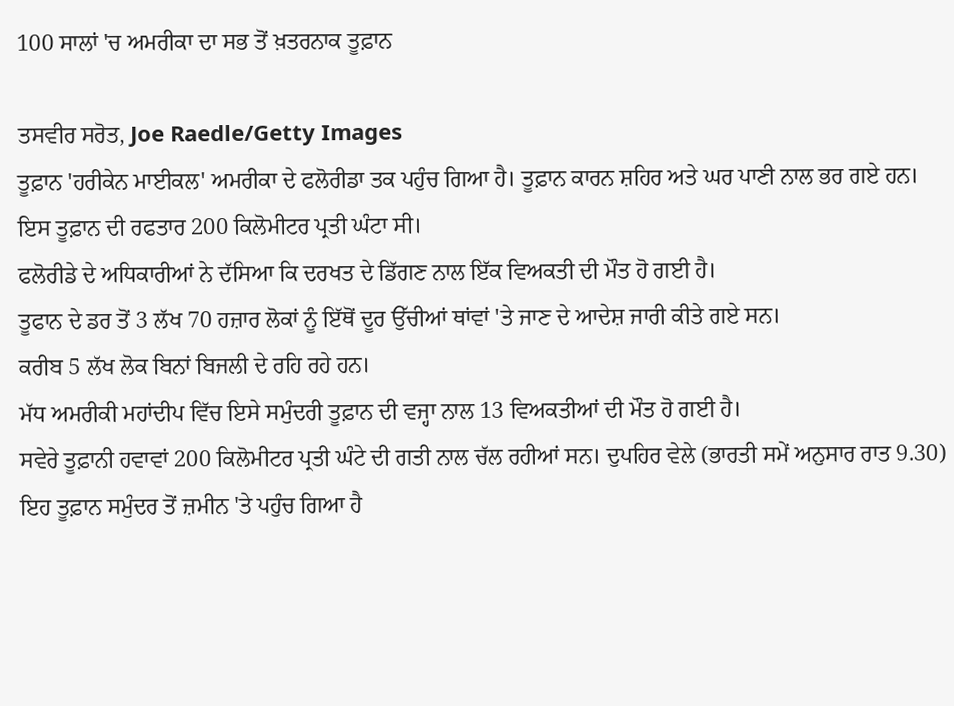100 ਸਾਲਾਂ 'ਚ ਅਮਰੀਕਾ ਦਾ ਸਭ ਤੋਂ ਖ਼ਤਰਨਾਕ ਤੂਫ਼ਾਨ

ਤਸਵੀਰ ਸਰੋਤ, Joe Raedle/Getty Images
ਤੂਫ਼ਾਨ 'ਹਰੀਕੇਨ ਮਾਈਕਲ' ਅਮਰੀਕਾ ਦੇ ਫਲੋਰੀਡਾ ਤਕ ਪਹੁੰਚ ਗਿਆ ਹੈ। ਤੂਫ਼ਾਨ ਕਾਰਨ ਸ਼ਹਿਰ ਅਤੇ ਘਰ ਪਾਣੀ ਨਾਲ ਭਰ ਗਏ ਹਨ। ਇਸ ਤੂਫ਼ਾਨ ਦੀ ਰਫਤਾਰ 200 ਕਿਲੋਮੀਟਰ ਪ੍ਰਤੀ ਘੰਟਾ ਸੀ।
ਫਲੋਰੀਡੇ ਦੇ ਅਧਿਕਾਰੀਆਂ ਨੇ ਦੱਸਿਆ ਕਿ ਦਰਖਤ ਦੇ ਡਿੱਗਣ ਨਾਲ ਇੱਕ ਵਿਅਕਤੀ ਦੀ ਮੌਤ ਹੋ ਗਈ ਹੈ।
ਤੂਫਾਨ ਦੇ ਡਰ ਤੋਂ 3 ਲੱਖ 70 ਹਜ਼ਾਰ ਲੋਕਾਂ ਨੂੰ ਇੱਥੋਂ ਦੂਰ ਉੱਚੀਆਂ ਥਾਂਵਾਂ 'ਤੇ ਜਾਣ ਦੇ ਆਦੇਸ਼ ਜਾਰੀ ਕੀਤੇ ਗਏ ਸਨ।
ਕਰੀਬ 5 ਲੱਖ ਲੋਕ ਬਿਨਾਂ ਬਿਜਲੀ ਦੇ ਰਹਿ ਰਹੇ ਹਨ।
ਮੱਧ ਅਮਰੀਕੀ ਮਹਾਂਦੀਪ ਵਿੱਚ ਇਸੇ ਸਮੁੰਦਰੀ ਤੂਫ਼ਾਨ ਦੀ ਵਜ੍ਹਾ ਨਾਲ 13 ਵਿਅਕਤੀਆਂ ਦੀ ਮੌਤ ਹੋ ਗਈ ਹੈ।
ਸਵੇਰੇ ਤੂਫ਼ਾਨੀ ਹਵਾਵਾਂ 200 ਕਿਲੋਮੀਟਰ ਪ੍ਰਤੀ ਘੰਟੇ ਦੀ ਗਤੀ ਨਾਲ ਚੱਲ ਰਹੀਆਂ ਸਨ। ਦੁਪਹਿਰ ਵੇਲੇ (ਭਾਰਤੀ ਸਮੇਂ ਅਨੁਸਾਰ ਰਾਤ 9.30) ਇਹ ਤੂਫ਼ਾਨ ਸਮੁੰਦਰ ਤੋਂ ਜ਼ਮੀਨ 'ਤੇ ਪਹੁੰਚ ਗਿਆ ਹੈ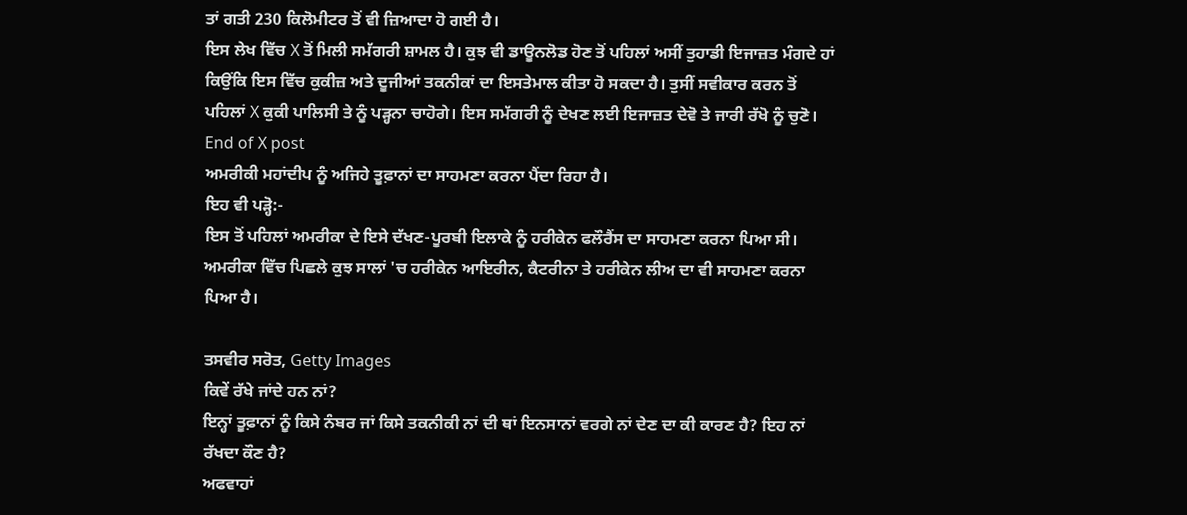ਤਾਂ ਗਤੀ 230 ਕਿਲੋਮੀਟਰ ਤੋਂ ਵੀ ਜ਼ਿਆਦਾ ਹੋ ਗਈ ਹੈ।
ਇਸ ਲੇਖ ਵਿੱਚ X ਤੋਂ ਮਿਲੀ ਸਮੱਗਰੀ ਸ਼ਾਮਲ ਹੈ। ਕੁਝ ਵੀ ਡਾਊਨਲੋਡ ਹੋਣ ਤੋਂ ਪਹਿਲਾਂ ਅਸੀਂ ਤੁਹਾਡੀ ਇਜਾਜ਼ਤ ਮੰਗਦੇ ਹਾਂ ਕਿਉਂਕਿ ਇਸ ਵਿੱਚ ਕੁਕੀਜ਼ ਅਤੇ ਦੂਜੀਆਂ ਤਕਨੀਕਾਂ ਦਾ ਇਸਤੇਮਾਲ ਕੀਤਾ ਹੋ ਸਕਦਾ ਹੈ। ਤੁਸੀਂ ਸਵੀਕਾਰ ਕਰਨ ਤੋਂ ਪਹਿਲਾਂ X ਕੁਕੀ ਪਾਲਿਸੀ ਤੇ ਨੂੰ ਪੜ੍ਹਨਾ ਚਾਹੋਗੇ। ਇਸ ਸਮੱਗਰੀ ਨੂੰ ਦੇਖਣ ਲਈ ਇਜਾਜ਼ਤ ਦੇਵੋ ਤੇ ਜਾਰੀ ਰੱਖੋ ਨੂੰ ਚੁਣੋ।
End of X post
ਅਮਰੀਕੀ ਮਹਾਂਦੀਪ ਨੂੰ ਅਜਿਹੇ ਤੂਫ਼ਾਨਾਂ ਦਾ ਸਾਹਮਣਾ ਕਰਨਾ ਪੈਂਦਾ ਰਿਹਾ ਹੈ।
ਇਹ ਵੀ ਪੜ੍ਹੋ:-
ਇਸ ਤੋਂ ਪਹਿਲਾਂ ਅਮਰੀਕਾ ਦੇ ਇਸੇ ਦੱਖਣ-ਪੂਰਬੀ ਇਲਾਕੇ ਨੂੰ ਹਰੀਕੇਨ ਫਲੌਰੈਂਸ ਦਾ ਸਾਹਮਣਾ ਕਰਨਾ ਪਿਆ ਸੀ। ਅਮਰੀਕਾ ਵਿੱਚ ਪਿਛਲੇ ਕੁਝ ਸਾਲਾਂ 'ਚ ਹਰੀਕੇਨ ਆਇਰੀਨ, ਕੈਟਰੀਨਾ ਤੇ ਹਰੀਕੇਨ ਲੀਅ ਦਾ ਵੀ ਸਾਹਮਣਾ ਕਰਨਾ ਪਿਆ ਹੈ।

ਤਸਵੀਰ ਸਰੋਤ, Getty Images
ਕਿਵੇਂ ਰੱਖੇ ਜਾਂਦੇ ਹਨ ਨਾਂ?
ਇਨ੍ਹਾਂ ਤੂਫ਼ਾਨਾਂ ਨੂੰ ਕਿਸੇ ਨੰਬਰ ਜਾਂ ਕਿਸੇ ਤਕਨੀਕੀ ਨਾਂ ਦੀ ਥਾਂ ਇਨਸਾਨਾਂ ਵਰਗੇ ਨਾਂ ਦੇਣ ਦਾ ਕੀ ਕਾਰਣ ਹੈ? ਇਹ ਨਾਂ ਰੱਖਦਾ ਕੌਣ ਹੈ?
ਅਫਵਾਹਾਂ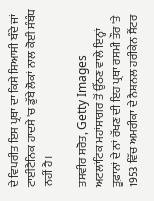ਦੇ ਵਿਪਰੀਤ ਇਸ ਪ੍ਰਥਾ ਦਾ ਕਿਸੇ ਸਿਆਸੀ ਬੰਦੇ ਜਾਂ ਟਾਈਟੈਨਿਕ ਹਾਦਸੇ 'ਚ ਡੁੱਬੇ ਲੋਕਾਂ ਨਾਲ ਕੋਈ ਸੰਬੰਧ ਨਹੀਂ ਹੈ।

ਤਸਵੀਰ ਸਰੋਤ, Getty Images
ਅਟਲਾਂਟਿਕ ਮਹਾਂਸਾਗਰ ਤੋਂ ਉੱਠਣ ਵਾਲੇ ਇਨ੍ਹਾਂ ਤੂਫ਼ਾਨਾਂ ਦੇ ਨਾਂ ਰੱਖਣ ਦੀ ਇਹ ਪ੍ਰਥਾ ਰਸਮੀ ਤੌਰ 'ਤੇ 1953 ਵਿੱਚ ਅਮਰੀਕਾ ਦੇ ਨੈਸ਼ਨਲ ਹਰੀਕੇਨ ਸੈਂਟਰ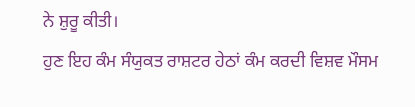ਨੇ ਸ਼ੁਰੂ ਕੀਤੀ।
ਹੁਣ ਇਹ ਕੰਮ ਸੰਯੁਕਤ ਰਾਸ਼ਟਰ ਹੇਠਾਂ ਕੰਮ ਕਰਦੀ ਵਿਸ਼ਵ ਮੌਸਮ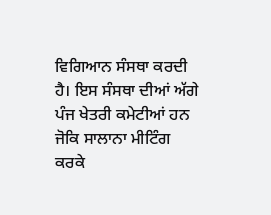ਵਿਗਿਆਨ ਸੰਸਥਾ ਕਰਦੀ ਹੈ। ਇਸ ਸੰਸਥਾ ਦੀਆਂ ਅੱਗੇ ਪੰਜ ਖੇਤਰੀ ਕਮੇਟੀਆਂ ਹਨ ਜੋਕਿ ਸਾਲਾਨਾ ਮੀਟਿੰਗ ਕਰਕੇ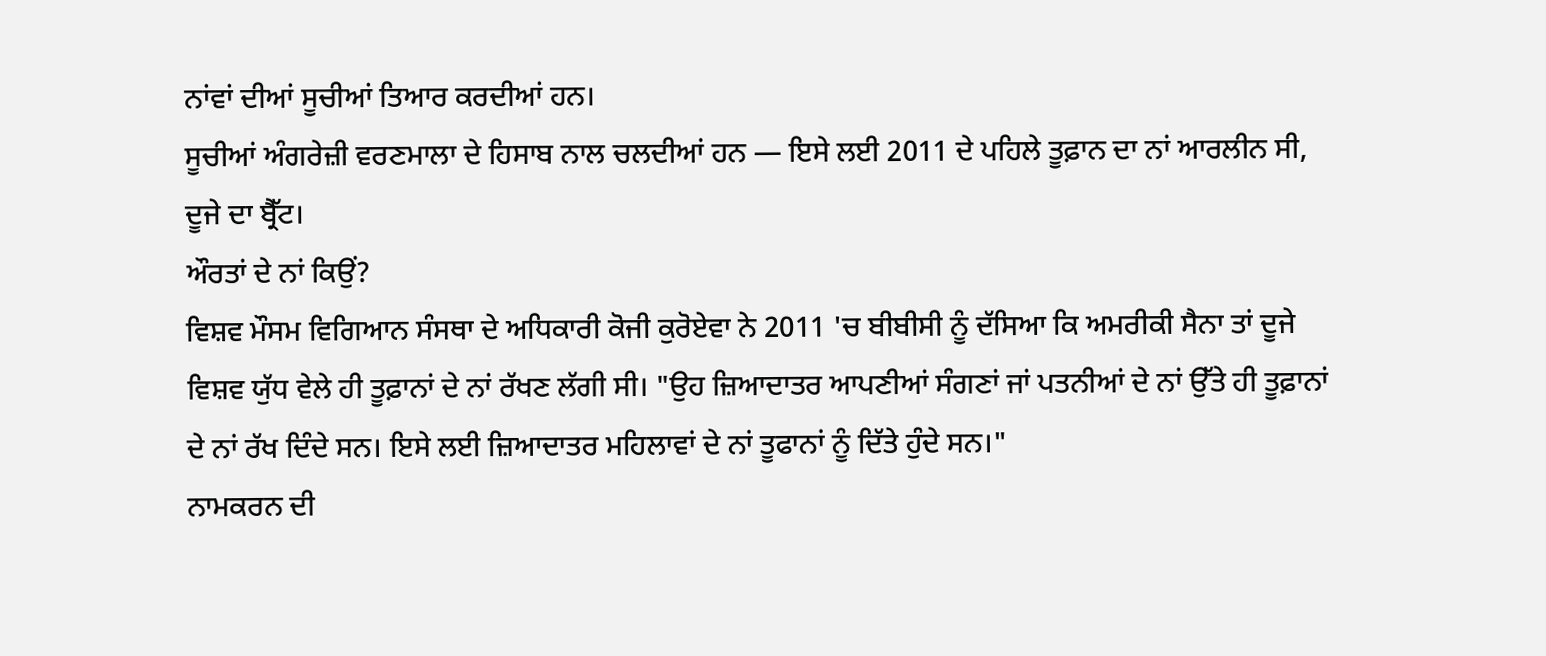ਨਾਂਵਾਂ ਦੀਆਂ ਸੂਚੀਆਂ ਤਿਆਰ ਕਰਦੀਆਂ ਹਨ।
ਸੂਚੀਆਂ ਅੰਗਰੇਜ਼ੀ ਵਰਣਮਾਲਾ ਦੇ ਹਿਸਾਬ ਨਾਲ ਚਲਦੀਆਂ ਹਨ — ਇਸੇ ਲਈ 2011 ਦੇ ਪਹਿਲੇ ਤੂਫ਼ਾਨ ਦਾ ਨਾਂ ਆਰਲੀਨ ਸੀ, ਦੂਜੇ ਦਾ ਬ੍ਰੈੱਟ।
ਔਰਤਾਂ ਦੇ ਨਾਂ ਕਿਉਂ?
ਵਿਸ਼ਵ ਮੌਸਮ ਵਿਗਿਆਨ ਸੰਸਥਾ ਦੇ ਅਧਿਕਾਰੀ ਕੋਜੀ ਕੁਰੋਏਵਾ ਨੇ 2011 'ਚ ਬੀਬੀਸੀ ਨੂੰ ਦੱਸਿਆ ਕਿ ਅਮਰੀਕੀ ਸੈਨਾ ਤਾਂ ਦੂਜੇ ਵਿਸ਼ਵ ਯੁੱਧ ਵੇਲੇ ਹੀ ਤੂਫ਼ਾਨਾਂ ਦੇ ਨਾਂ ਰੱਖਣ ਲੱਗੀ ਸੀ। "ਉਹ ਜ਼ਿਆਦਾਤਰ ਆਪਣੀਆਂ ਸੰਗਣਾਂ ਜਾਂ ਪਤਨੀਆਂ ਦੇ ਨਾਂ ਉੱਤੇ ਹੀ ਤੂਫ਼ਾਨਾਂ ਦੇ ਨਾਂ ਰੱਖ ਦਿੰਦੇ ਸਨ। ਇਸੇ ਲਈ ਜ਼ਿਆਦਾਤਰ ਮਹਿਲਾਵਾਂ ਦੇ ਨਾਂ ਤੂਫਾਨਾਂ ਨੂੰ ਦਿੱਤੇ ਹੁੰਦੇ ਸਨ।"
ਨਾਮਕਰਨ ਦੀ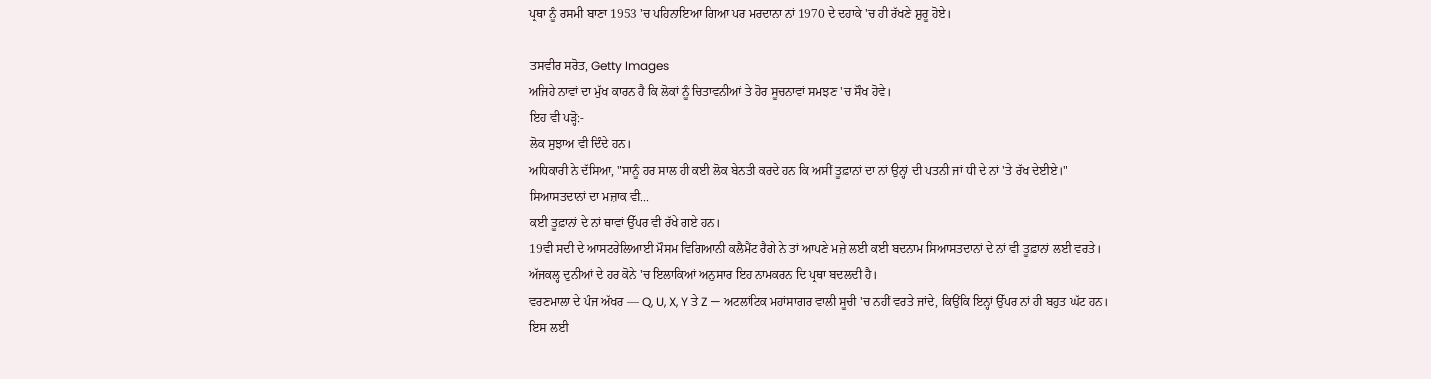ਪ੍ਰਥਾ ਨੂੰ ਰਸਮੀ ਬਾਣਾ 1953 'ਚ ਪਹਿਨਾਇਆ ਗਿਆ ਪਰ ਮਰਦਾਨਾ ਨਾਂ 1970 ਦੇ ਦਹਾਕੇ 'ਚ ਹੀ ਰੱਖਣੇ ਸ਼ੁਰੂ ਹੋਏ।

ਤਸਵੀਰ ਸਰੋਤ, Getty Images
ਅਜਿਹੇ ਨਾਵਾਂ ਦਾ ਮੁੱਖ ਕਾਰਨ ਹੈ ਕਿ ਲੋਕਾਂ ਨੂੰ ਚਿਤਾਵਨੀਆਂ ਤੇ ਹੋਰ ਸੂਚਨਾਵਾਂ ਸਮਝਣ 'ਚ ਸੌਖ ਹੋਵੇ।
ਇਹ ਵੀ ਪੜ੍ਹੋ:-
ਲੋਕ ਸੁਝਾਅ ਵੀ ਦਿੰਦੇ ਹਨ।
ਅਧਿਕਾਰੀ ਨੇ ਦੱਸਿਆ, "ਸਾਨੂੰ ਹਰ ਸਾਲ ਹੀ ਕਈ ਲੋਕ ਬੇਨਤੀ ਕਰਦੇ ਹਨ ਕਿ ਅਸੀਂ ਤੂਫ਼ਾਨਾਂ ਦਾ ਨਾਂ ਉਨ੍ਹਾਂ ਦੀ ਪਤਨੀ ਜਾਂ ਧੀ ਦੇ ਨਾਂ 'ਤੇ ਰੱਖ ਦੇਈਏ।"
ਸਿਆਸਤਦਾਨਾਂ ਦਾ ਮਜ਼ਾਕ ਵੀ...
ਕਈ ਤੂਫ਼ਾਨਾਂ ਦੇ ਨਾਂ ਥਾਵਾਂ ਉੱਪਰ ਵੀ ਰੱਖੇ ਗਏ ਹਨ।
19ਵੀ ਸਦੀ ਦੇ ਆਸਟਰੇਲਿਆਈ ਮੌਸਮ ਵਿਗਿਆਨੀ ਕਲੈਮੈਂਟ ਰੈਗੇ ਨੇ ਤਾਂ ਆਪਣੇ ਮਜ਼ੇ ਲਈ ਕਈ ਬਦਨਾਮ ਸਿਆਸਤਦਾਨਾਂ ਦੇ ਨਾਂ ਵੀ ਤੂਫ਼ਾਨਾਂ ਲਈ ਵਰਤੇ।
ਅੱਜਕਲ੍ਹ ਦੁਨੀਆਂ ਦੇ ਹਰ ਕੋਨੇ 'ਚ ਇਲਾਕਿਆਂ ਅਨੁਸਾਰ ਇਹ ਨਾਮਕਰਨ ਦਿ ਪ੍ਰਥਾ ਬਦਲਦੀ ਹੈ।
ਵਰਣਮਾਲਾ ਦੇ ਪੰਜ ਅੱਖਰ — Q, U, X, Y ਤੇ Z — ਅਟਲਾਂਟਿਕ ਮਹਾਂਸਾਗਰ ਵਾਲੀ ਸੂਚੀ 'ਚ ਨਹੀਂ ਵਰਤੇ ਜਾਂਦੇ, ਕਿਉਂਕਿ ਇਨ੍ਹਾਂ ਉੱਪਰ ਨਾਂ ਹੀ ਬਹੁਤ ਘੱਟ ਹਨ।
ਇਸ ਲਈ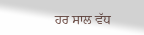ਹਰ ਸਾਲ ਵੱਧ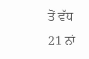ਤੋਂ ਵੱਧ 21 ਨਾਂ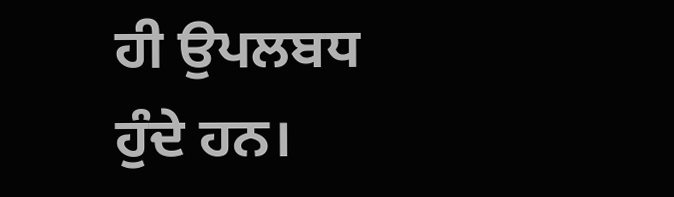ਹੀ ਉਪਲਬਧ ਹੁੰਦੇ ਹਨ।